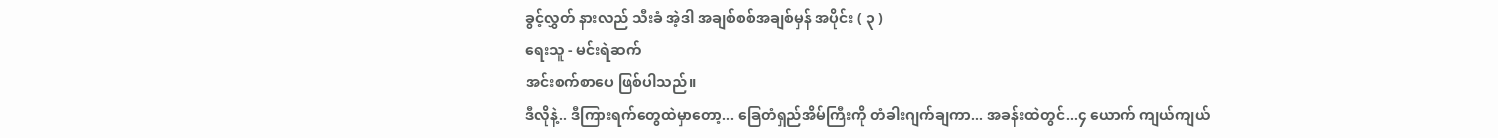ခွင့်လွှတ် နားလည် သီးခံ အဲ့ဒါ အချစ်စစ်အချစ်မှန် အပိုင်း ( ၃ )
ရေးသူ - မင်းရဲဆက်
အင်းစက်စာပေ ဖြစ်ပါသည်။
ဒီလိုနဲ့.. ဒီကြားရက်တွေထဲမှာတော့... ခြေတံရှည်အိမ်ကြီးကို တံခါးဂျက်ချကာ... အခန်းထဲတွင်...၄ ယောက် ကျယ်ကျယ်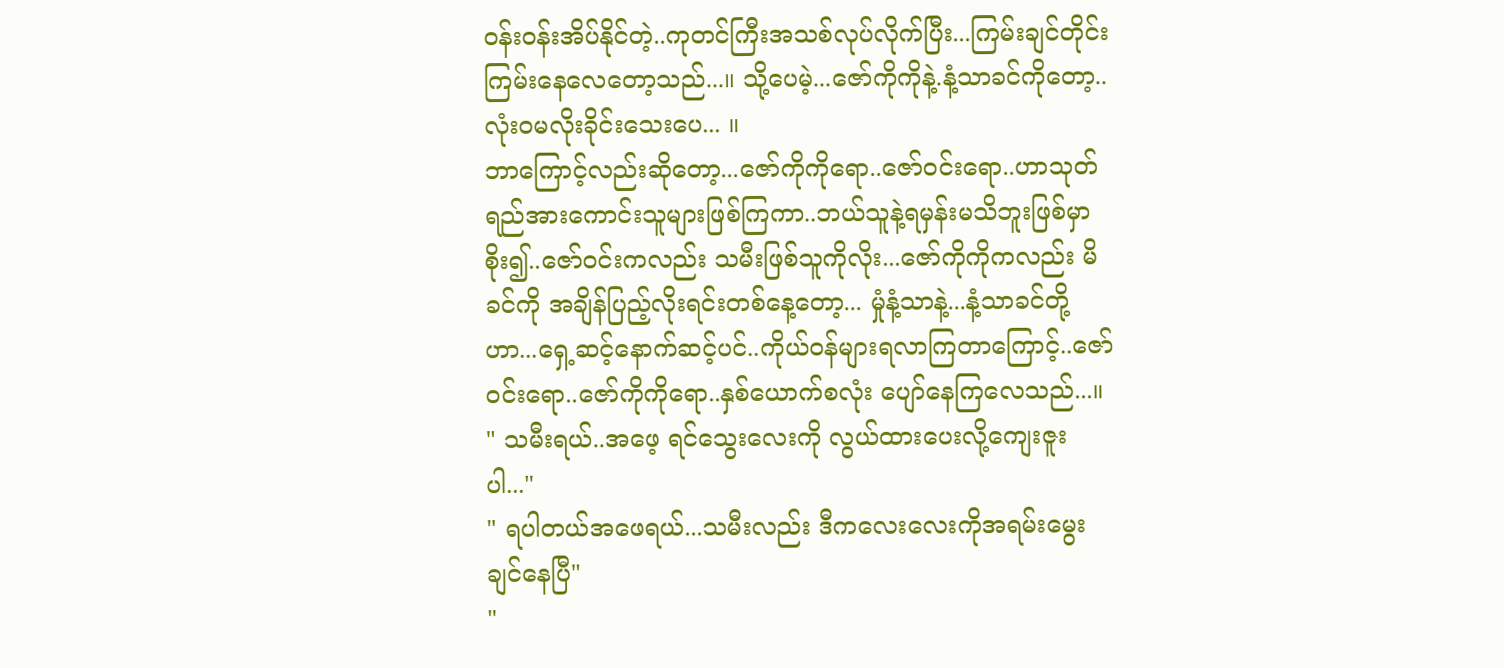ဝန်းဝန်းအိပ်နိုင်တဲ့..ကုတင်ကြီးအသစ်လုပ်လိုက်ပြီး...ကြမ်းချင်တိုင်းကြမ်းနေလေတော့သည်...။ သို့ပေမဲ့...ဇော်ကိုကိုနဲ့.နံ့သာခင်ကိုတော့..လုံးဝမလိုးခိုင်းသေးပေ... ။
ဘာကြောင့်လည်းဆိုတော့...ဇော်ကိုကိုရော..ဇော်ဝင်းရော..ဟာသုတ်ရည်အားကောင်းသူများဖြစ်ကြကာ..ဘယ်သူနဲ့ရမှန်းမသိဘူးဖြစ်မှာစိုး၍..ဇော်ဝင်းကလည်း သမီးဖြစ်သူကိုလိုး...ဇော်ကိုကိုကလည်း မိခင်ကို အချိန်ပြည့်လိုးရင်းတစ်နေ့တော့... မှုံနံ့သာနဲ့...နံ့သာခင်တို့ဟာ...ရှေ့ဆင့်နောက်ဆင့်ပင်..ကိုယ်ဝန်များရလာကြတာကြောင့်..ဇော်ဝင်းရော..ဇော်ကိုကိုရော..နှစ်ယောက်စလုံး ပျော်နေကြလေသည်...။
" သမီးရယ်..အဖေ့ ရင်သွေးလေးကို လွယ်ထားပေးလို့ကျေးဇူးပါ..."
" ရပါတယ်အဖေရယ်...သမီးလည်း ဒီကလေးလေးကိုအရမ်းမွေးချင်နေပြီ"
"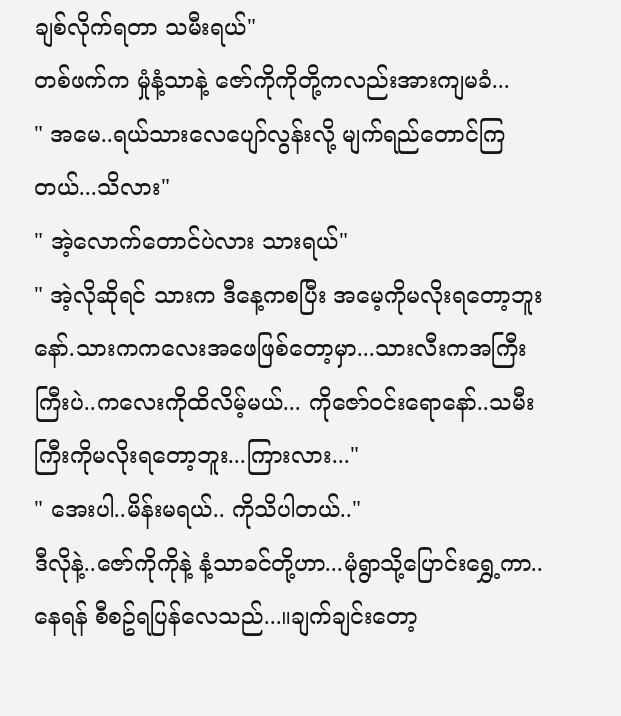ချစ်လိုက်ရတာ သမီးရယ်"
တစ်ဖက်က မှုံနံ့သာနဲ့ ဇော်ကိုကိုတို့ကလည်းအားကျမခံ...
" အမေ..ရယ်သားလေပျော်လွန်းလို့ မျက်ရည်တောင်ကြတယ်...သိလား"
" အဲ့လောက်တောင်ပဲလား သားရယ်"
" အဲ့လိုဆိုရင် သားက ဒီနေ့ကစပြီး အမေ့ကိုမလိုးရတော့ဘူးနော်.သားကကလေးအဖေဖြစ်တော့မှာ...သားလီးကအကြီးကြီးပဲ..ကလေးကိုထိလိမ့်မယ်... ကိုဇော်ဝင်းရောနော်..သမီးကြီးကိုမလိုးရတော့ဘူး...ကြားလား..."
" အေးပါ..မိန်းမရယ်.. ကိုသိပါတယ်.."
ဒီလိုနဲ့..ဇော်ကိုကိုနဲ့ နံ့သာခင်တို့ဟာ...မုံရွာသို့ပြောင်းရွှေ့ကာ..နေရန် စီစဥ်ရပြန်လေသည်...။ချက်ချင်းတော့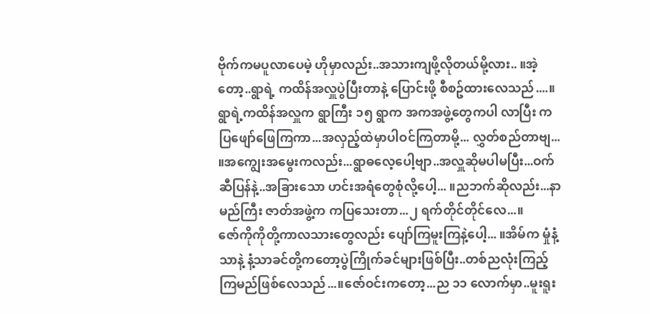ဗိုက်ကမပူလာပေမဲ့ ဟိုမှာလည်း..အသားကျဖို့လိုတယ်မို့လား.. ။အဲ့တော့..ရွာရဲ့ ကထိန်အလှူပွဲပြီးတာနဲ့ ပြောင်းဖို့ စီစဥ်ထားလေသည်....။
ရွာရဲ့ကထိန်အလှူက ရွာကြီး ၁၅ ရွာက အကအဖွဲ့တွေကပါ လာပြီး ကပြဖျော်ဖြေကြကာ...အလှည့်ထဲမှာပါဝင်ကြတာမို့... လွှတ်စည်တာဗျ... ။အကျွေးအမွေးကလည်း...ရွာဓလေ့ပေါ့ဗျာ..အလှူဆိုမပါမပြီး...ဝက်ဆီပြန်နဲ့..အခြားသော ဟင်းအရံတွေစုံလို့ပေါ့... ။ညဘက်ဆိုလည်း...နာမည်ကြီး ဇာတ်အဖွဲ့က ကပြသေးတာ...၂ ရက်တိုင်တိုင်လေ...။
ဇော်ကိုကိုတို့ကာလသားတွေလည်း ပျော်ကြမူးကြနဲ့ပေါ့... ။အိမ်က မှုံနံ့သာနဲ့ နံ့သာခင်တို့ကတော့ပွဲကြိုက်ခင်များဖြစ်ပြီး..တစ်ညလုံးကြည့်ကြမည်ဖြစ်လေသည်...။ဇော်ဝင်းကတော့...ည ၁၁ လောက်မှာ..မူးရူး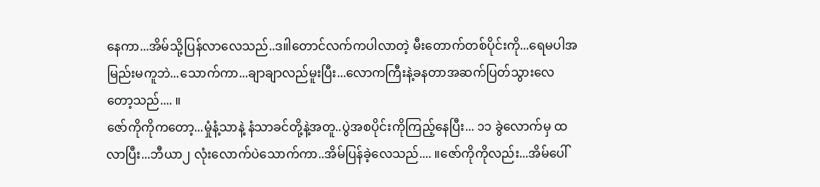နေကာ...အိမ်သို့ပြန်လာလေသည်..ဒ။ါတောင်လက်ကပါလာတဲ့ မီးတောက်တစ်ပိုင်းကို...ရေမပါအမြည်းမကူဘဲ...သောက်ကာ...ချာချာလည်မူးပြီး...လောကကြီးနဲ့ခနတာအဆက်ပြတ်သွားလေတော့သည်.... ။
ဇော်ကိုကိုကတော့...မှုံနံ့သာနဲ့ နံသာခင်တို့နဲ့အတူ..ပွဲအစပိုင်းကိုကြည့်နေပြီး... ၁၁ ခွဲလောက်မှ ထလာပြီး...ဘီယာ၂ လုံးလောက်ပဲသောက်ကာ..အိမ်ပြန်ခဲ့လေသည်.... ။ဇော်ကိုကိုလည်း...အိမ်ပေါ်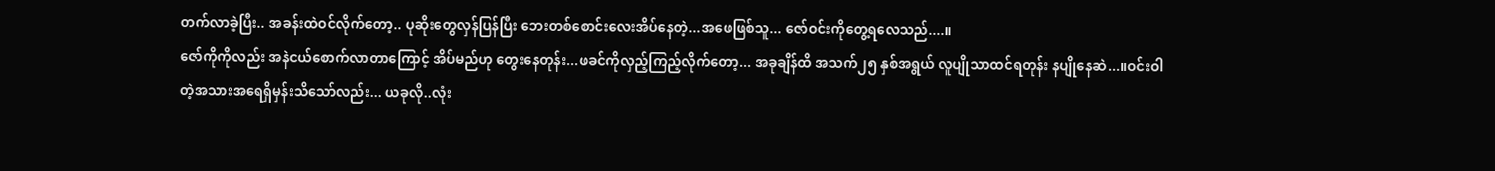တက်လာခဲ့ပြီး.. အခန်းထဲဝင်လိုက်တော့.. ပုဆိုးတွေလှန်ပြန်ပြီး ဘေးတစ်စောင်းလေးအိပ်နေတဲ့...အဖေဖြစ်သူ... ဇော်ဝင်းကိုတွေ့ရလေသည်....။
ဇော်ကိုကိုလည်း အနဲငယ်စောက်လာတာကြောင့် အိပ်မည်ဟု တွေးနေတုန်း...ဖခင်ကိုလှည့်ကြည့်လိုက်တော့... အခုချိန်ထိ အသက်၂၅ နှစ်အရွယ် လူပျိုသာထင်ရတုန်း နပျိုနေဆဲ...။ဝင်းဝါတဲ့အသားအရေရှိမှန်းသိသော်လည်း... ယခုလို..လုံး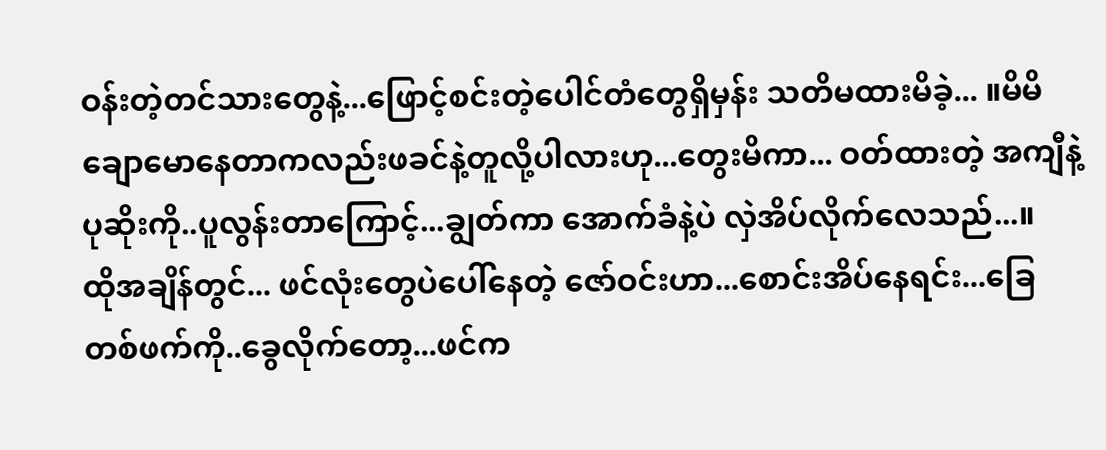ဝန်းတဲ့တင်သားတွေနဲ့...ဖြောင့်စင်းတဲ့ပေါင်တံတွေရှိမှန်း သတိမထားမိခဲ့... ။မိမိ ချောမောနေတာကလည်းဖခင်နဲ့တူလို့ပါလားဟု...တွေးမိကာ... ဝတ်ထားတဲ့ အကျီနဲ့ပုဆိုးကို..ပူလွန်းတာကြောင့်...ချွတ်ကာ အောက်ခံနဲ့ပဲ လှဲအိပ်လိုက်လေသည်...။
ထိုအချိန်တွင်... ဖင်လုံးတွေပဲပေါ်နေတဲ့ ဇော်ဝင်းဟာ...စောင်းအိပ်နေရင်း...ခြေတစ်ဖက်ကို..ခွေလိုက်တော့...ဖင်က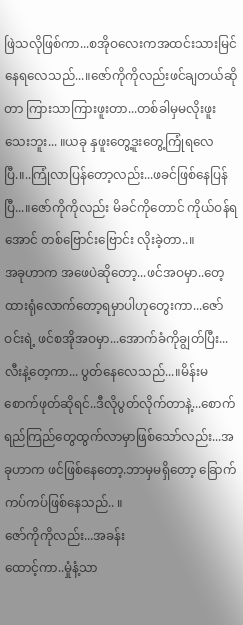ဖြဲသလိုဖြစ်ကာ...စအိုဝလေးကအထင်းသားမြင်နေရလေသည်...။ဇော်ကိုကိုလည်းဖင်ချတယ်ဆိုတာ ကြားသာကြားဖူးတာ...တစ်ခါမှမလိုးဖူးသေးဘူး... ။ယခု နှဖူးတွေ့ဒူးတွေ့ကြုံရလေပြီ.။..ကြုံလာပြန်တော့လည်း...ဖခင်ဖြစ်နေပြန်ပြီ...။ဇော်ကိုကိုလည်း မိခင်ကိုတောင် ကိုယ်ဝန်ရအောင် တစ်ဗြောင်းဗြောင်း လိုးခဲ့တာ..။
အခုဟာက အဖေပဲဆိုတော့...ဖင်အဝမှာ..တေ့ထားရုံလောက်တော့ရမှာပါဟုတွေးကာ...ဇော်ဝင်းရဲ့ ဖင်စအိုအဝမှာ...အောက်ခံကိုချွတ်ပြီး... လီးနဲ့တေ့ကာ... ပွတ်နေလေသည်...။မိန်းမစောက်ဖုတ်ဆိုရင်..ဒီလိုပွတ်လိုက်တာနဲ့...စောက်ရည်ကြည်တွေထွက်လာမှာဖြစ်သော်လည်း...အခုဟာက ဖင်ဖြစ်နေတော့.ဘာမှမရှိတော့ ခြောက်ကပ်ကပ်ဖြစ်နေသည်.. ။
ဇော်ကိုကိုလည်း...အခန်း
ထောင့်ကာ..မှုံနံ့သာ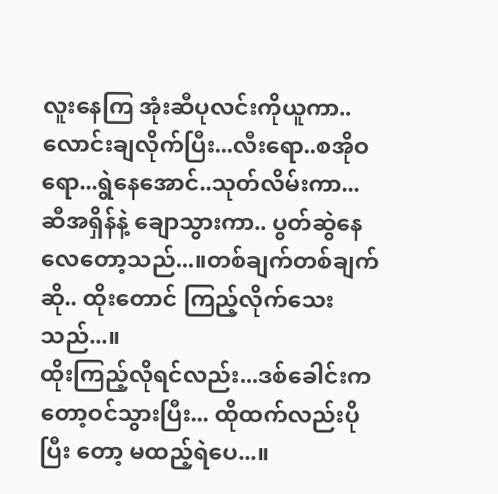လူးနေကြ အုံးဆီပုလင်းကိုယူကာ.. လောင်းချလိုက်ပြီး...လီးရော..စအိုဝရော...ရွဲနေအောင်..သုတ်လိမ်းကာ...ဆီအရှိန်နဲ့ ချောသွားကာ.. ပွတ်ဆွဲနေလေတော့သည်...။တစ်ချက်တစ်ချက်ဆို.. ထိုးတောင် ကြည့်လိုက်သေးသည်...။
ထိုးကြည့်လိုရင်လည်း...ဒစ်ခေါင်းကတော့ဝင်သွားပြီး... ထိုထက်လည်းပိုပြီး တော့ မထည့်ရဲပေ...။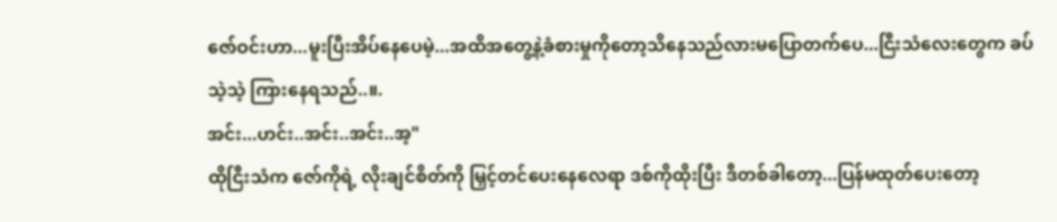ဇော်ဝင်းဟာ...မူးပြီးအိပ်နေပေမဲ့...အထိအတွေ့နဲ့ခံစားမှုကိုတော့သိနေသည်လားမပြောတက်ပေ...ငြီးသံလေးတွေက ခပ်သဲ့သဲ့ ကြားနေရသည်..။.
အင်း...ဟင်း..အင်း..အင်း..အ့"
ထိုငြီးသံက ဇော်ကိုရဲ့ လိုးချင်စိတ်ကို မြှင့်တင်ပေးနေလေရာ ဒစ်ကိုထိုးပြီး ဒီတစ်ခါတော့...ပြန်မထုတ်ပေးတော့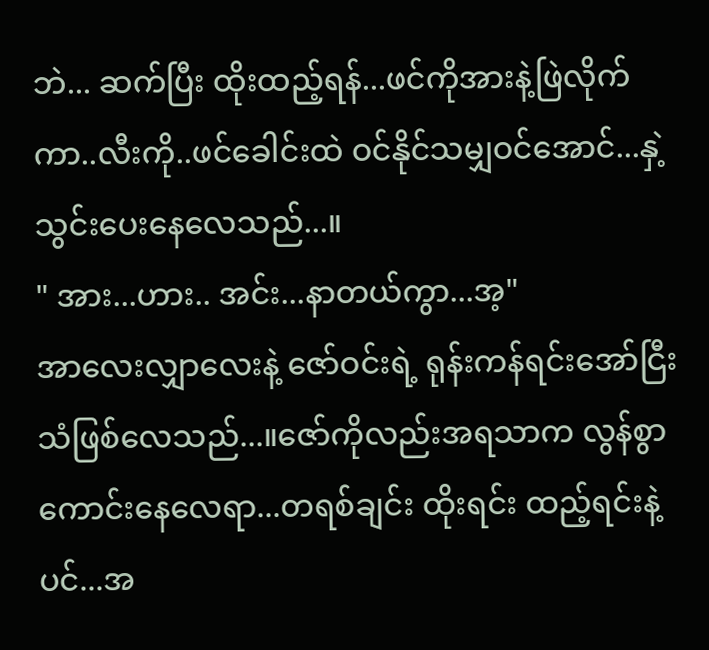ဘဲ... ဆက်ပြီး ထိုးထည့်ရန်...ဖင်ကိုအားနဲ့ဖြဲလိုက်ကာ..လီးကို..ဖင်ခေါင်းထဲ ဝင်နိုင်သမျှဝင်အောင်...နှဲ့သွင်းပေးနေလေသည်...။
" အား...ဟား.. အင်း...နာတယ်ကွာ...အ့"
အာလေးလျှာလေးနဲ့ ဇော်ဝင်းရဲ့ ရုန်းကန်ရင်းအော်ငြီးသံဖြစ်လေသည်...။ဇော်ကိုလည်းအရသာက လွန်စွာကောင်းနေလေရာ...တရစ်ချင်း ထိုးရင်း ထည့်ရင်းနဲ့ပင်...အ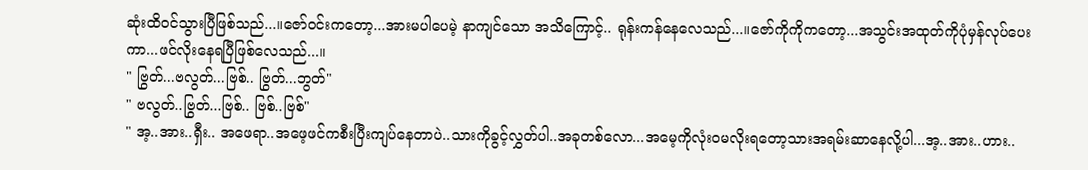ဆုံးထိဝင်သွားပြီဖြစ်သည်...။ဇော်ဝင်းကတော့...အားမပါပေမဲ့ နာကျင်သော အသိကြောင့်.. ရုန်းကန်နေလေသည်...။ဇော်ကိုကိုကတော့...အသွင်းအထုတ်ကိုပုံမှန်လုပ်ပေးကာ...ဖင်လိုးနေရပြီဖြစ်လေသည်...။
" ဗြွတ်...ဗလွတ်...ဗြစ်.. ဗြွတ်...ဘွတ်"
" ဗလွတ်..ဗြွတ်...ဗြစ်.. ဗြစ်..ဗြစ်"
" အ့..အား..ရှီး.. အဖေရာ..အဖေ့ဖင်ကစီးပြီးကျပ်နေတာပဲ..သားကိုခွင့်လွှတ်ပါ..အခုတစ်လော...အမေ့ကိုလုံးဝမလိုးရတော့သားအရမ်းဆာနေလို့ပါ...အ့..အား..ဟား..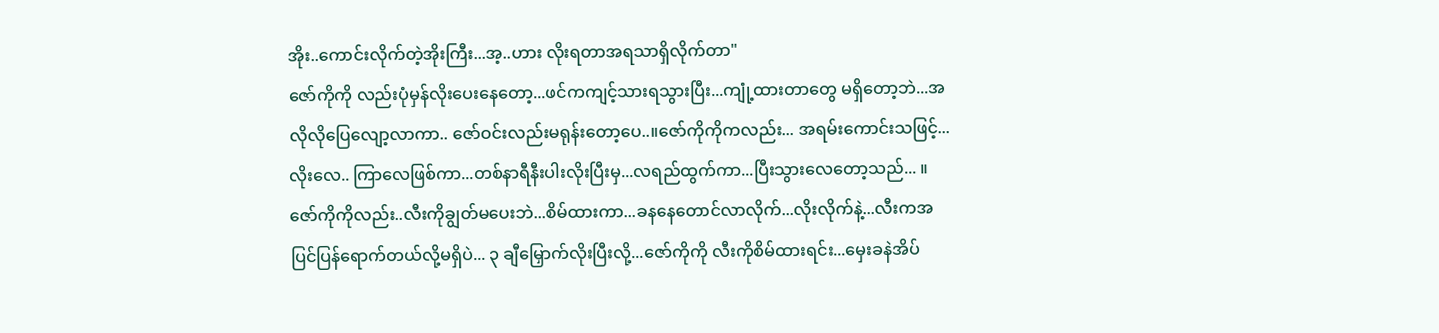အိုး..ကောင်းလိုက်တဲ့အိုးကြီး...အ့..ဟား လိုးရတာအရသာရှိလိုက်တာ"
ဇော်ကိုကို လည်းပုံမှန်လိုးပေးနေတော့...ဖင်ကကျင့်သားရသွားပြီး...ကျုံ့ထားတာတွေ မရှိတော့ဘဲ...အလိုလိုပြေလျော့လာကာ.. ဇော်ဝင်းလည်းမရုန်းတော့ပေ..။ဇော်ကိုကိုကလည်း... အရမ်းကောင်းသဖြင့်...လိုးလေ.. ကြာလေဖြစ်ကာ...တစ်နာရီနီးပါးလိုးပြီးမှ...လရည်ထွက်ကာ...ပြီးသွားလေတော့သည်... ။
ဇော်ကိုကိုလည်း..လီးကိုချွတ်မပေးဘဲ...စိမ်ထားကာ...ခနနေတောင်လာလိုက်...လိုးလိုက်နဲ့...လီးကအပြင်ပြန်ရောက်တယ်လို့မရှိပဲ... ၃ ချီမြှောက်လိုးပြီးလို့...ဇော်ကိုကို လီးကိုစိမ်ထားရင်း...မှေးခနဲအိပ်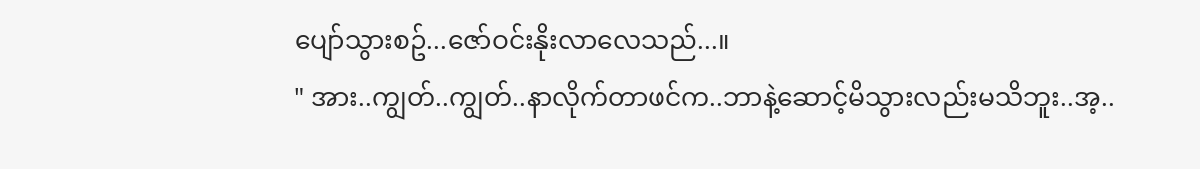ပျော်သွားစဥ်...ဇော်ဝင်းနိုးလာလေသည်...။
" အား..ကျွတ်..ကျွတ်..နာလိုက်တာဖင်က..ဘာနဲ့ဆောင့်မိသွားလည်းမသိဘူး..အ့..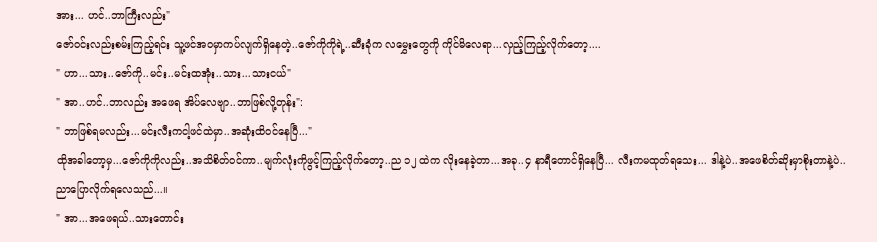အား... ဟင်..ဘာကြီးလည်း"
ဇော်ဝင်းလည်းစမ်းကြည့်ရင်း သူ့ဖင်အဝမှာကပ်လျက်ရှိနေတဲ့..ဇော်ကိုကိုရဲ့..ဆီးခုံက လမွှေးတွေကို ကိုင်မိလေရာ...လှည့်ကြည့်လိုက်တော့....
" ဟာ...သား..ဇော်ကို..မင်း..မင်းထအုံး..သား...သားငယ်"
" အာ..ဟင်..ဘာလည်း အဖေရ အိပ်လေဗျာ..ဘာဖြစ်လို့တုန်း":
" ဘာဖြစ်ရမလည်း...မင်းလီးကငါ့ဖင်ထဲမှာ..အဆုံးထိဝင်နေပြီ..."
ထိုအခါတော့မှ...ဇော်ကိုကိုလည်း..အသိစိတ်ဝင်ကာ..မျက်လုံးကိုဖွင့်ကြည့်လိုက်တော့..ည ၁၂ ထဲက လိုးနေခဲ့တာ...အခု..၄ နာရီတောင်ရှိနေပြီ... လီးကမထုတ်ရသေး... ဒါနဲ့ပဲ..အဖေစိတ်ဆိုးမှာစိုးတာနဲ့ပဲ.. ညာပြောလိုက်ရလေသည်...။
" အာ...အဖေရယ်..သားတောင်း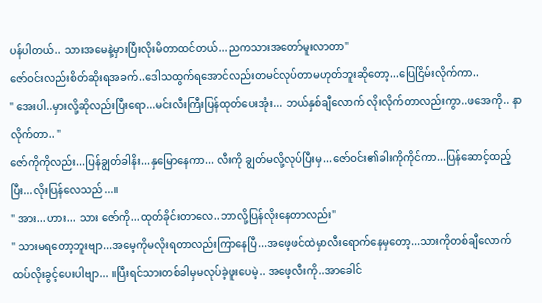ပန်ပါတယ်.. သားအမေနဲ့မှားပြီးလိုးမိတာထင်တယ်...ညကသားအတော်မူးလာတာ"
ဇော်ဝင်းလည်းစိတ်ဆိုးရအခက်..ဒေါသထွက်ရအောင်လည်းတမင်လုပ်တာမဟုတ်ဘူးဆိုတော့...ပြေငြိမ်းလိုက်ကာ..
" အေးပါ..မှားလို့ဆိုလည်းပြီးရော...မင်းလီးကြီးပြန်ထုတ်ပေးအုံး... ဘယ်နှစ်ချီလောက် လိုးလိုက်တာလည်းကွာ..ဖအေကို.. နာလိုက်တာ.. "
ဇော်ကိုကိုလည်း...ပြန်ချွတ်ခါနိး...နှမြောနေကာ... လီးကို ချွတ်မလို့လုပ်ပြီးမှ...ဇော်ဝင်း၏ခါးကိုကိုင်ကာ...ပြန်ဆောင့်ထည့်ပြီး...လိုးပြန်လေသည်...။
" အား...ဟား... သား ဇော်ကို...ထုတ်ခိုင်းတာလေ..ဘာလို့ပြန်လိုးနေတာလည်း"
" သားမရတော့ဘူးဗျာ...အမေ့ကိုမလိုးရတာလည်းကြာနေပြီ...အဖေ့ဖင်ထဲမှာလီးရောက်နေမှတော့...သားကိုတစ်ချီလောက်ထပ်လိုးခွင့်ပေးပါဗျာ... ။ပြီးရင်သားတစ်ခါမှမလုပ်ခဲ့ဖူးပေမဲ့.. အဖေ့လီးကို..အာခေါင်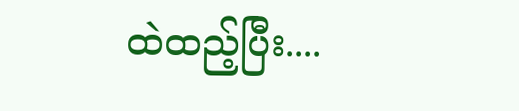ထဲထည့်ပြီး....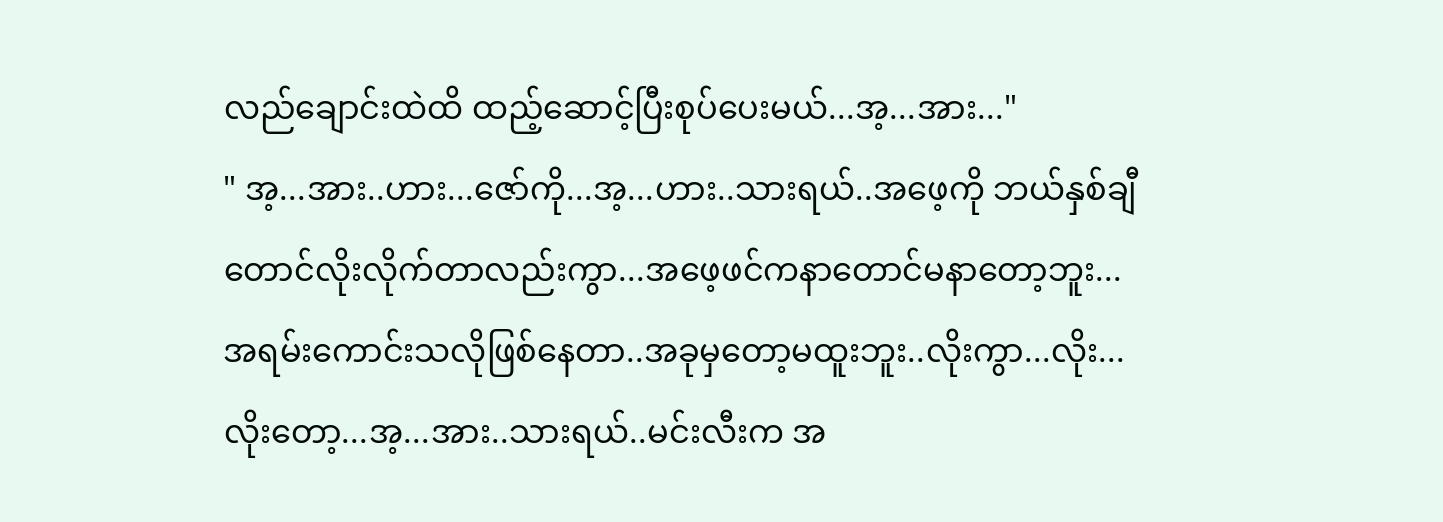လည်ချောင်းထဲထိ ထည့်ဆောင့်ပြီးစုပ်ပေးမယ်...အ့...အား..."
" အ့...အား..ဟား...ဇော်ကို...အ့...ဟား..သားရယ်..အဖေ့ကို ဘယ်နှစ်ချီတောင်လိုးလိုက်တာလည်းကွာ...အဖေ့ဖင်ကနာတောင်မနာတော့ဘူး...အရမ်းကောင်းသလိုဖြစ်နေတာ..အခုမှတော့မထူးဘူး..လိုးကွာ...လိုး...လိုးတော့...အ့...အား..သားရယ်..မင်းလီးက အ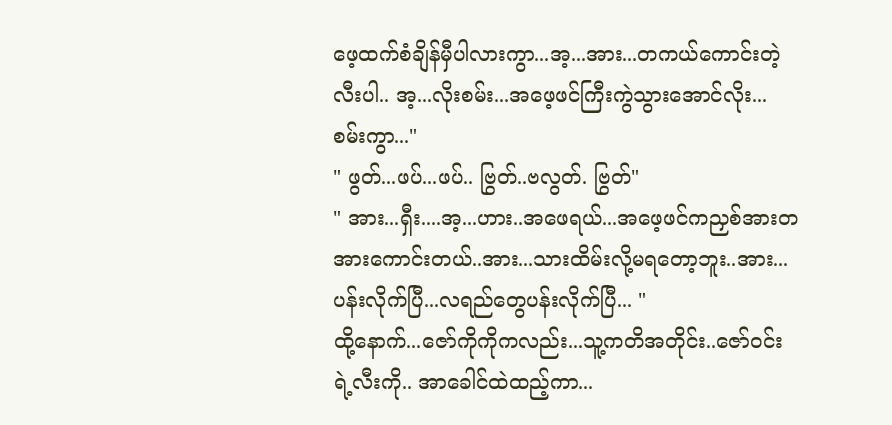ဖေ့ထက်စံချိန်မှီပါလားကွာ...အ့...အား...တကယ်ကောင်းတဲ့လီးပါ.. အ့...လိုးစမ်း...အဖေ့ဖင်ကြီးကွဲသွားအောင်လိုး...စမ်းကွာ..."
" ဖွတ်...ဖပ်...ဖပ်.. ဗြွတ်..ဗလွတ်. ဗြွတ်"
" အား...ရှီး....အ့...ဟား..အဖေရယ်...အဖေ့ဖင်ကညှစ်အားတအားကောင်းတယ်..အား...သားထိမ်းလို့မရတော့ဘူး..အား...ပန်းလိုက်ပြီ...လရည်တွေပန်းလိုက်ပြီ... "
ထို့နောက်...ဇော်ကိုကိုကလည်း...သူ့ကတိအတိုင်း..ဇော်ဝင်းရဲ့လီးကို.. အာခေါင်ထဲထည့်ကာ...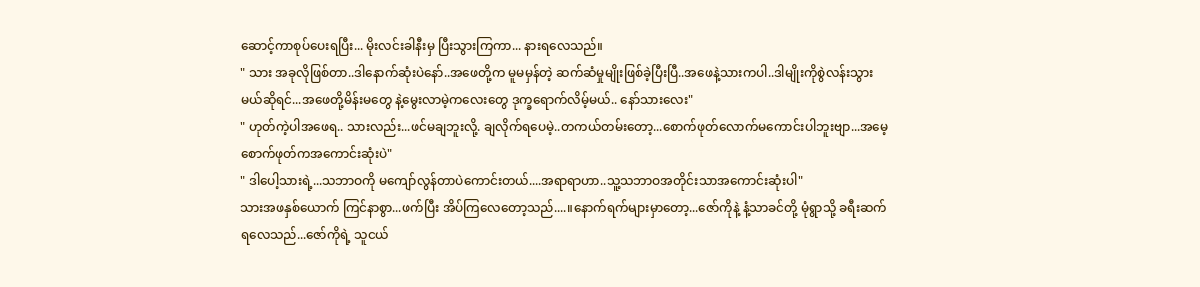ဆောင့်ကာစုပ်ပေးရပြီး... မိုးလင်းခါနီးမှ ပြီးသွားကြကာ... နားရလေသည်။
" သား အခုလိုဖြစ်တာ..ဒါနောက်ဆုံးပဲနော်..အဖေတို့က မူမမှန်တဲ့ ဆက်ဆံမှုမျိုးဖြစ်ခဲ့ပြီးပြီ..အဖေနဲ့သားကပါ..ဒါမျိုးကိုစွဲလန်းသွားမယ်ဆိုရင်...အဖေတို့မိန်းမတွေ နဲ့မွေးလာမဲ့ကလေးတွေ ဒုက္ခရောက်လိမ့်မယ်.. နော်သားလေး"
" ဟုတ်ကဲ့ပါအဖေရ.. သားလည်း...ဖင်မချဘူးလို့. ချလိုက်ရပေမဲ့..တကယ်တမ်းတော့...စောက်ဖုတ်လောက်မကောင်းပါဘူးဗျာ...အမေ့စောက်ဖုတ်ကအကောင်းဆုံးပဲ"
" ဒါပေါ့သားရဲ့...သဘာဝကို မကျော်လွန်တာပဲကောင်းတယ်....အရာရာဟာ..သူ့သဘာဝအတိုင်းသာအကောင်းဆုံးပါ"
သားအဖနှစ်ယောက် ကြင်နာစွာ...ဖက်ပြီး အိပ်ကြလေတော့သည်....။နောက်ရက်များမှာတော့...ဇော်ကိုနဲ့ နံ့သာခင်တို့ မုံရွာသို့ ခရီးဆက်ရလေသည်...ဇော်ကိုရဲ့ သူငယ်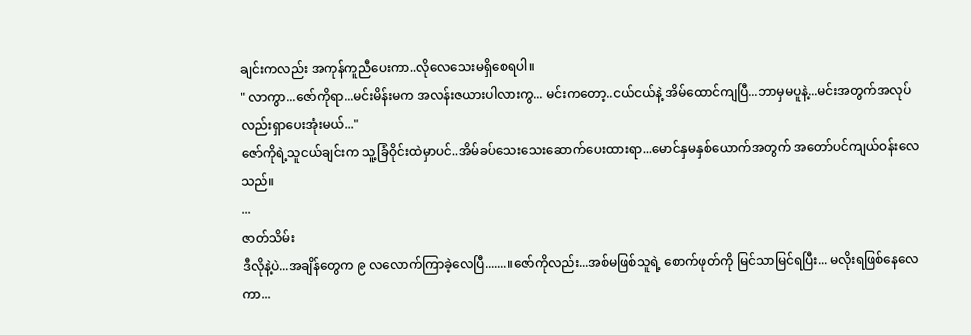ချင်းကလည်း အကုန်ကူညီပေးကာ..လိုလေသေးမရှိစေရပါ။
" လာကွာ...ဇော်ကိုရာ...မင်းမိန်းမက အလန်းဇယားပါလားကွ... မင်းကတော့..ငယ်ငယ်နဲ့ အိမ်ထောင်ကျပြီ...ဘာမှမပူနဲ့...မင်းအတွက်အလုပ်လည်းရှာပေးအုံးမယ်..."
ဇော်ကိုရဲ့သူငယ်ချင်းက သူ့ခြံဝိုင်းထဲမှာပင်..အိမ်ခပ်သေးသေးဆောက်ပေးထားရာ...မောင်နှမနှစ်ယောက်အတွက် အတော်ပင်ကျယ်ဝန်းလေသည်။
...
ဇာတ်သိမ်း
ဒီလိုနဲ့ပဲ...အချိန်တွေက ၉ လလောက်ကြာခဲ့လေပြီ.......။ဇော်ကိုလည်း...အစ်မဖြစ်သူရဲ့ စောက်ဖုတ်ကို မြင်သာမြင်ရပြီး... မလိုးရဖြစ်နေလေကာ...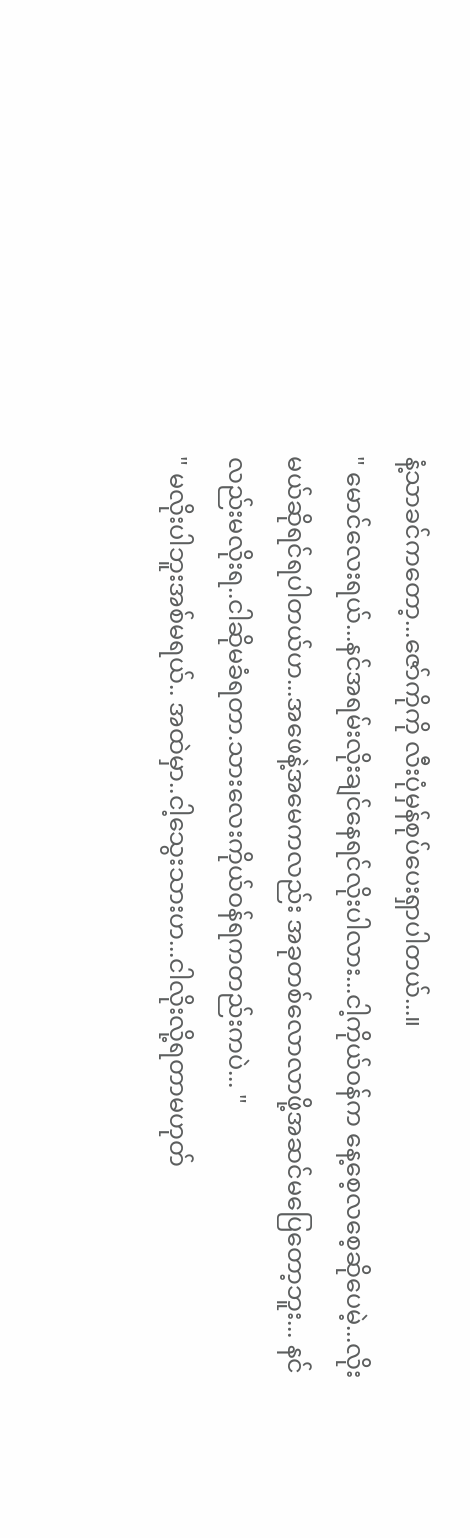နံ့သာခင်ကတော့...ဇော်ကိုကို လီးပုံမှန်စုပ်ပေးရှာပါတယ်...။
" မောင်လေးရယ်...နင်အရမ်းလိုးချင်နေရင်လိုးပါလား...ငါ့ကိုယ်ဝန်က နေ့စေ့လစေ့ဆိုပေမဲ့...လိုးမယ်ဆိုရင်ရပါတယ်ဟ...အဖေနဲ့အမေကလည်း အခုတစ်လောလာဖို့အဆင်မပြေတော့ဘူး... နင်လည်းမလိုးရ..ငါဆိုမခံရတာ.သားလေးကိုယ်ဝန်ရကတည်းကပဲ... "
" မလိုးပါဘူးအစ်မရယ်.. အထဲမှာ..ငါ့သွေးသားဟ...ငါလိုးလို့ရတာမဟုတ်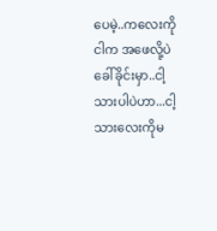ပေမဲ့..ကလေးကိုငါက အဖေလို့ပဲခေါ်ခိုင်းမှာ..ငါ့သားပါပဲဟာ...ငါ့သားလေးကိုမ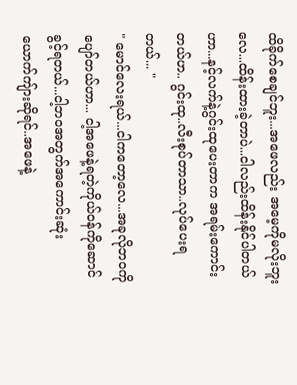ထိခိုက်စေချင်ဘူး...အဖေလည်း အမေ့ကိုမလိုးဘူးလေ...ထိန်းထားခဲ့တာပဲ...ငါလည်းထိန်းနိုင်ပါတယ်ဟာ...နင့်လက်နဲ့ဂွင်းထုပေးတာက အရမ်းကောင်းတယ်ဟ.. ဂွင်းထု..လီးစုပ်တာသာ..လုပ်ပေးရတယ်... "
" မောင်လေးရယ်...ငါကတော့လေ...အခုလိုဘဝကိုပျော်တယ်ဟာ... ငါ့အဖေနဲ့ရတဲ့ကိုယ်ဝန်ကိုဆောင်ခွင့်ရတယ်...ငါ့ဘဝအတွက်အကောင်းဆုံးယောက်ကျ်ားဆိုရင်..အဖေနဲ့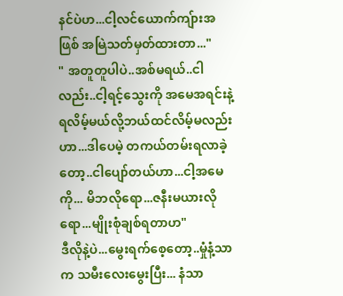နင်ပဲဟ...ငါ့လင်ယောက်ကျ်ားအဖြစ် အမြဲသတ်မှတ်ထားတာ..."
" အတူတူပါပဲ..အစ်မရယ်..ငါလည်း..ငါ့ရင့်သွေးကို အမေအရင်းနဲ့ရလိမ့်မယ်လို့ဘယ်ထင်လိမ့်မလည်းဟာ...ဒါပေမဲ့ တကယ်တမ်းရလာခဲ့တော့..ငါပျော်တယ်ဟာ...ငါ့အမေကို... မိဘလိုရော...ဇနီးမယားလိုရော...မျိုးစုံချစ်ရတာဟ"
ဒီလိုနဲ့ပဲ...မွေးရက်စေ့တော့..မှုံနံ့သာက သမီးလေးမွေးပြီး... နံသာ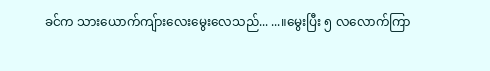ခင်က သားယောက်ကျ်ားလေးမွေးလေသည်... ...။မွေးပြီး ၅ လလောက်ကြာ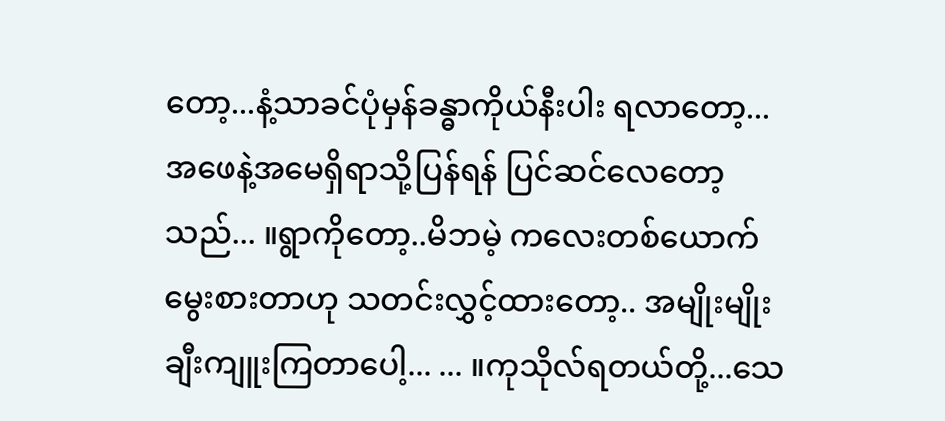တော့...နံ့သာခင်ပုံမှန်ခန္ဓာကိုယ်နီးပါး ရလာတော့... အဖေနဲ့အမေရှိရာသို့ပြန်ရန် ပြင်ဆင်လေတော့သည်... ။ရွာကိုတော့..မိဘမဲ့ ကလေးတစ်ယောက်မွေးစားတာဟု သတင်းလွှင့်ထားတော့.. အမျိုးမျိုး ချီးကျူးကြတာပေါ့... ... ။ကုသိုလ်ရတယ်တို့...သေ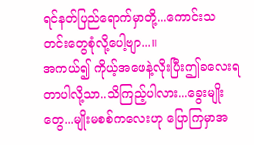ရင်နတ်ပြည်ရောက်မှာတို့...ကောင်းသတင်းတွေစုံလို့ပေါ့ဗျာ...။
အကယ်၍ ကိုယ့်အဖေနဲ့လိုးပြီးဤခလေးရတာပါလို့သာ..သိကြည့်ပါလား...ခွေးမျိုးတွေ...မျိုးမစစ်ကလေးဟု ပြောကြမှာအ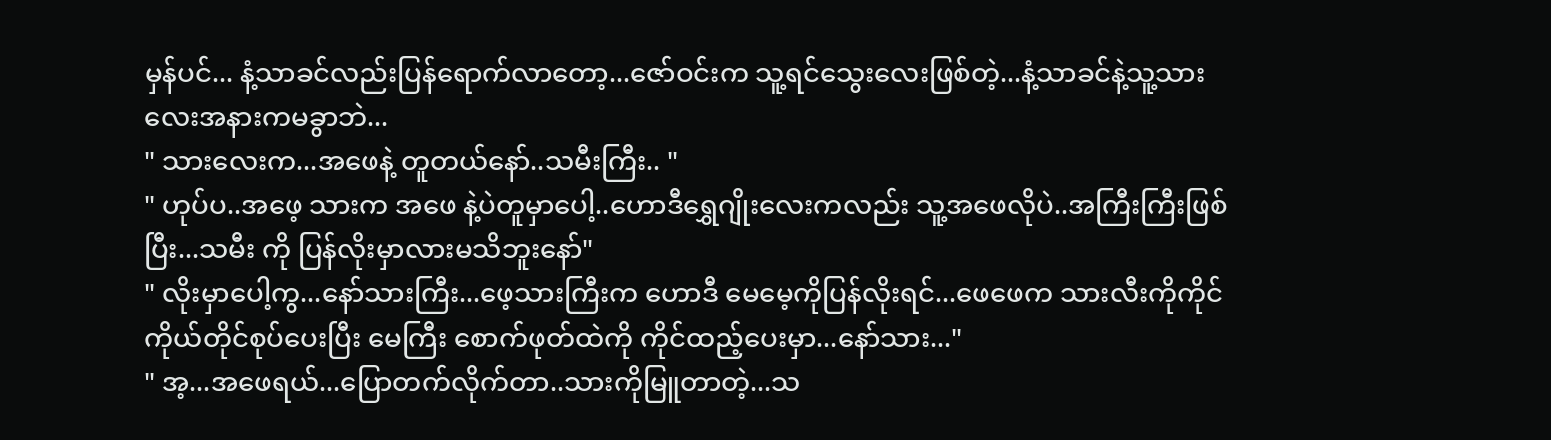မှန်ပင်... နံ့သာခင်လည်းပြန်ရောက်လာတော့...ဇော်ဝင်းက သူ့ရင်သွေးလေးဖြစ်တဲ့...နံ့သာခင်နဲ့သူ့သားလေးအနားကမခွာဘဲ...
" သားလေးက...အဖေနဲ့ တူတယ်နော်..သမီးကြီး.. "
" ဟုပ်ပ..အဖေ့ သားက အဖေ နဲ့ပဲတူမှာပေါ့..ဟောဒီရွှေဂျိုးလေးကလည်း သူ့အဖေလိုပဲ..အကြီးကြီးဖြစ်ပြီး...သမီး ကို ပြန်လိုးမှာလားမသိဘူးနော်"
" လိုးမှာပေါ့ကွ...နော်သားကြီး...ဖေ့သားကြီးက ဟောဒီ မေမေ့ကိုပြန်လိုးရင်...ဖေဖေက သားလီးကိုကိုင်ကိုယ်တိုင်စုပ်ပေးပြီး မေကြီး စောက်ဖုတ်ထဲကို ကိုင်ထည့်ပေးမှာ...နော်သား..."
" အ့...အဖေရယ်...ပြောတက်လိုက်တာ..သားကိုမြူတာတဲ့...သ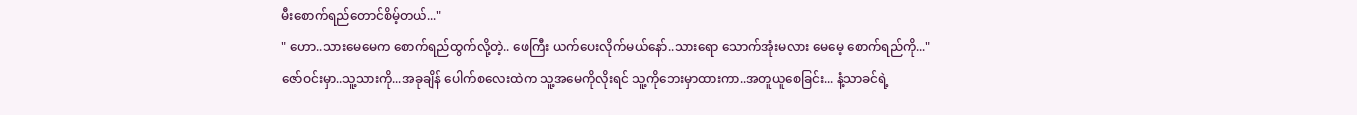မီးစောက်ရည်တောင်စိမ့်တယ်..."
" ဟော..သားမေမေက စောက်ရည်ထွက်လို့တဲ့.. ဖေကြီး ယက်ပေးလိုက်မယ်နော်..သားရော သောက်အုံးမလား မေမေ့ စောက်ရည်ကို..."
ဇော်ဝင်းမှာ..သူ့သားကို...အခုချိန် ပေါက်စလေးထဲက သူ့အမေကိုလိုးရင် သူ့ကိုဘေးမှာထားကာ..အတူယူစေခြင်း... နံ့သာခင်ရဲ့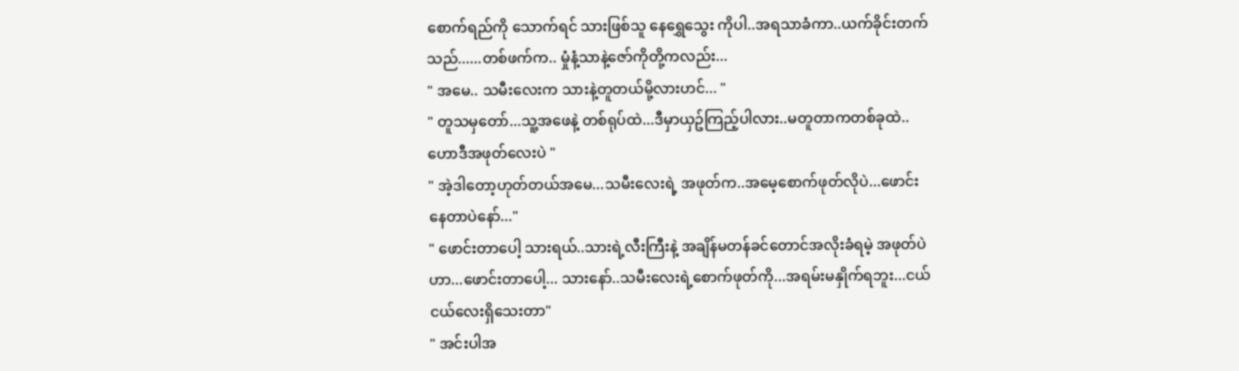စောက်ရည်ကို သောက်ရင် သားဖြစ်သူ နေရွှေသွေး ကိုပါ..အရသာခံကာ..ယက်ခိုင်းတက်သည်......တစ်ဖက်က.. မှုံနံ့သာနဲ့ဇော်ကိုတို့ကလည်း...
" အမေ.. သမီးလေးက သားနဲ့တူတယ်မို့လားဟင်... "
" တူသမှတော်...သူ့အဖေနဲ့ တစ်ရုပ်ထဲ...ဒီမှာယှဥ်ကြည့်ပါလား..မတူတာကတစ်ခုထဲ..ဟောဒီအဖုတ်လေးပဲ "
" အဲ့ဒါတော့ဟုတ်တယ်အမေ...သမီးလေးရဲ့ အဖုတ်က..အမေ့စောက်ဖုတ်လိုပဲ...ဖောင်းနေတာပဲနော်..."
" ဖောင်းတာပေါ့ သားရယ်..သားရဲ့လီးကြီးနဲ့ အချိန်မတန်ခင်တောင်အလိုးခံရမဲ့ အဖုတ်ပဲဟာ...ဖောင်းတာပေါ့... သားနော်..သမီးလေးရဲ့စောက်ဖုတ်ကို...အရမ်းမနှိုက်ရဘူး...ငယ်ငယ်လေးရှိသေးတာ"
" အင်းပါအ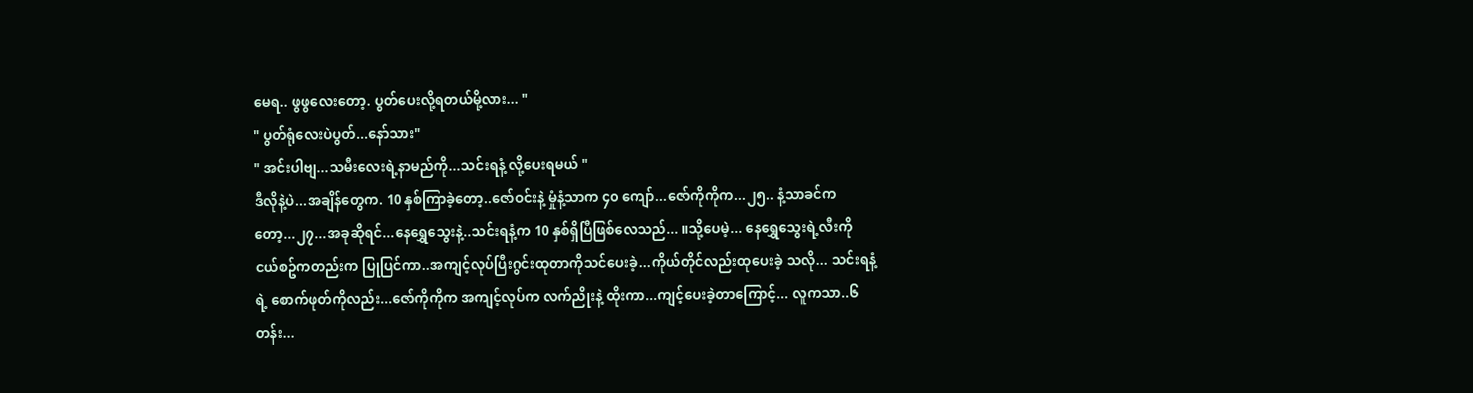မေရ.. ဖွဖွလေးတော့. ပွတ်ပေးလို့ရတယ်မို့လား... "
" ပွတ်ရုံလေးပဲပွတ်...နော်သား"
" အင်းပါဗျ...သမီးလေးရဲ့နာမည်ကို...သင်းရနံ့ လို့ပေးရမယ် "
ဒီလိုနဲ့ပဲ...အချိန်တွေက. 10 နှစ်ကြာခဲ့တော့..ဇော်ဝင်းနဲ့ မှုံနံ့သာက ၄၀ ကျော်...ဇော်ကိုကိုက...၂၅.. နံ့သာခင်ကတော့...၂၇...အခုဆိုရင်...နေရွှေသွေးနဲ့..သင်းရနံ့က 10 နှစ်ရှိပြီဖြစ်လေသည်... ။သို့ပေမဲ့... နေရွှေသွေးရဲ့လီးကို ငယ်စဥ်ကတည်းက ပြုပြင်ကာ..အကျင့်လုပ်ပြီးဂွင်းထုတာကိုသင်ပေးခဲ့...ကိုယ်တိုင်လည်းထုပေးခဲ့ သလို... သင်းရနံ့ရဲ့ စောက်ဖုတ်ကိုလည်း...ဇော်ကိုကိုက အကျင့်လုပ်က လက်ညိုးနဲ့ ထိုးကာ...ကျင့်ပေးခဲ့တာကြောင့်... လူကသာ..၆တန်း...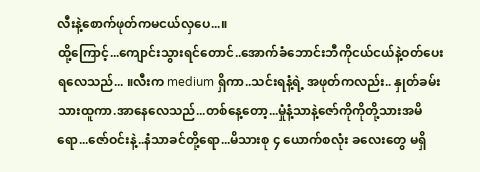လီးနဲ့စောက်ဖုတ်ကမငယ်လှပေ...။
ထို့ကြောင့်...ကျောင်းသွားရင်တောင်..အောက်ခံဘောင်းဘီကိုငယ်ငယ်နဲ့ဝတ်ပေးရလေသည်... ။လီးက medium ရှိကာ..သင်းရနံ့ရဲ့ အဖုတ်ကလည်း.. နှုတ်ခမ်းသားထူကာ.အာနေလေသည်...တစ်နေ့တော့...မှုံနံ့သာနဲ့ဇော်ကိုကိုတို့သားအမိရော...ဇော်ဝင်းနဲ့..နံသာခင်တို့ရော...မိသားစု ၄ ယောက်စလုံး ခလေးတွေ မရှိ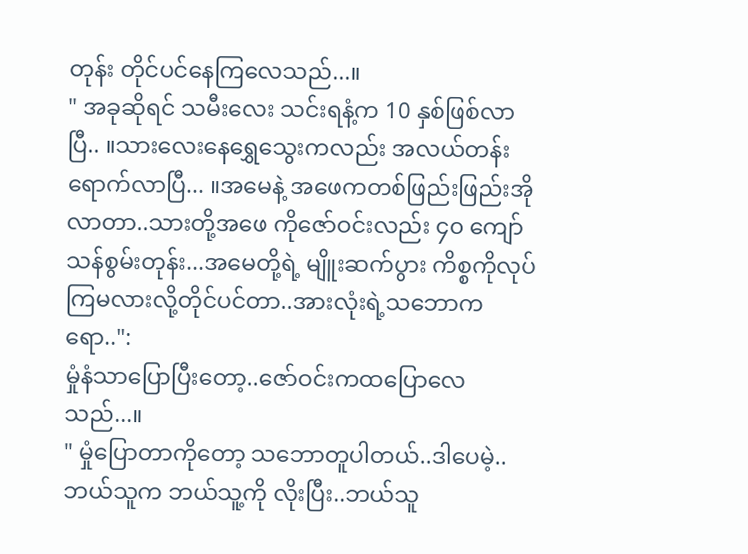တုန်း တိုင်ပင်နေကြလေသည်...။
" အခုဆိုရင် သမီးလေး သင်းရနံ့က 10 နှစ်ဖြစ်လာပြီ.. ။သားလေးနေရွှေသွေးကလည်း အလယ်တန်းရောက်လာပြီ... ။အမေနဲ့ အဖေကတစ်ဖြည်းဖြည်းအိုလာတာ..သားတို့အဖေ ကိုဇော်ဝင်းလည်း ၄၀ ကျော်သန်စွမ်းတုန်း...အမေတို့ရဲ့ မျိူးဆက်ပွား ကိစ္စကိုလုပ်ကြမလားလို့တိုင်ပင်တာ..အားလုံးရဲ့သဘောကရော..":
မှုံနံသာပြောပြီးတော့..ဇော်ဝင်းကထပြောလေသည်...။
" မှုံပြောတာကိုတော့ သဘောတူပါတယ်..ဒါပေမဲ့..ဘယ်သူက ဘယ်သူ့ကို လိုးပြီး..ဘယ်သူ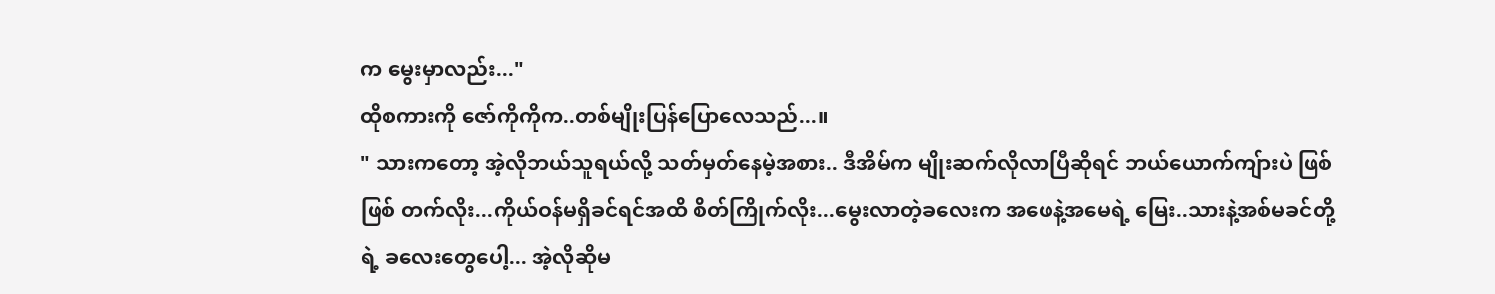က မွေးမှာလည်း..."
ထိုစကားကို ဇော်ကိုကိုက..တစ်မျိုးပြန်ပြောလေသည်...။
" သားကတော့ အဲ့လိုဘယ်သူရယ်လို့ သတ်မှတ်နေမဲ့အစား.. ဒီအိမ်က မျိုးဆက်လိုလာပြီဆိုရင် ဘယ်ယောက်ကျ်ားပဲ ဖြစ်ဖြစ် တက်လိုး...ကိုယ်ဝန်မရှိခင်ရင်အထိ စိတ်ကြိုက်လိုး...မွေးလာတဲ့ခလေးက အဖေနဲ့အမေရဲ့ မြေး..သားနဲ့အစ်မခင်တို့ရဲ့ ခလေးတွေပေါ့... အဲ့လိုဆိုမ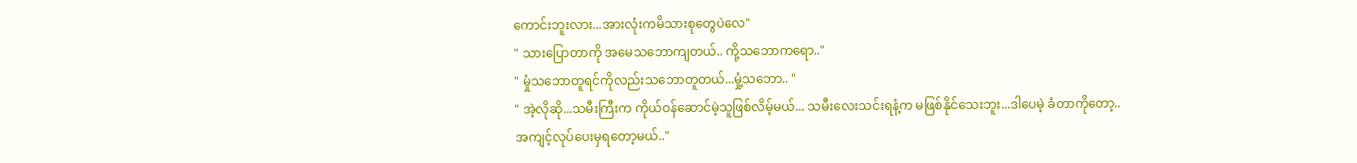ကောင်းဘူးလား...အားလုံးကမိသားစုတွေပဲလေ"
" သားပြောတာကို အမေသဘောကျတယ်.. ကို့သဘောကရော.."
" မှုံသဘောတူရင်ကိုလည်းသဘောတူတယ်...မှုံ့သဘော.. "
" အဲ့လိုဆို...သမီးကြီးက ကိုယ်ဝန်ဆောင်မဲ့သူဖြစ်လိမ့်မယ်... သမီးလေးသင်းရနံ့က မဖြစ်နိုင်သေးဘူး...ဒါပေမဲ့ ခံတာကိုတော့..အကျင့်လုပ်ပေးမှရတော့မယ်.."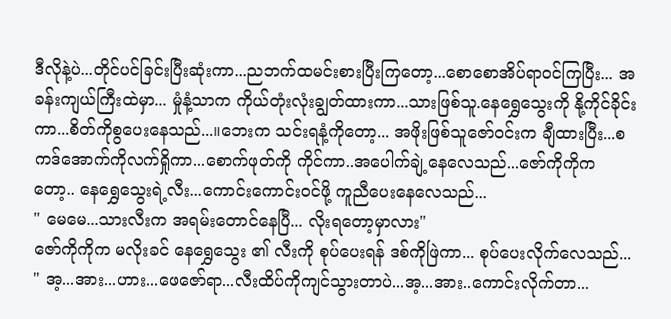ဒီလိုနဲ့ပဲ...တိုင်ပင်ခြင်းပြီးဆုံးကာ...ညဘက်ထမင်းစားပြီးကြတော့...စောစောအိပ်ရာဝင်ကြပြီး... အခန်းကျယ်ကြီးထဲမှာ... မှုံနံ့သာက ကိုယ်တုံးလုံးချွတ်ထားကာ...သားဖြစ်သူ.နေရွှေသွေးကို နို့ကိုင်ခိုင်းကာ...စိတ်ကိုစွပေးနေသည်...။ဘေးက သင်းရနံ့ကိုတော့... အဖိုးဖြစ်သူဇော်ဝင်းက ချီထားပြီး...စကဒ်အောက်ကိုလက်ရှိုကာ...စောက်ဖုတ်ကို ကိုင်ကာ..အပေါက်ချဲ့နေလေသည်...ဇော်ကိုကိုက တော့.. နေရွှေသွေးရဲ့လီး...ကောင်းကောင်းဝင်ဖို့ ကူညီပေးနေလေသည်...
" မေမေ...သားလီးက အရမ်းတောင်နေပြီ... လိုးရတော့မှာလား"
ဇော်ကိုကိုက မလိုးခင် နေရွှေသွေး ၏ လီးကို စုပ်ပေးရန် ဒစ်ကိုဖြဲကာ... စုပ်ပေးလိုက်လေသည်...
" အ့...အား...ဟား...ဖေဇော်ရာ...လီးထိပ်ကိုကျင်သွားတာပဲ...အ့...အား..ကောင်းလိုက်တာ...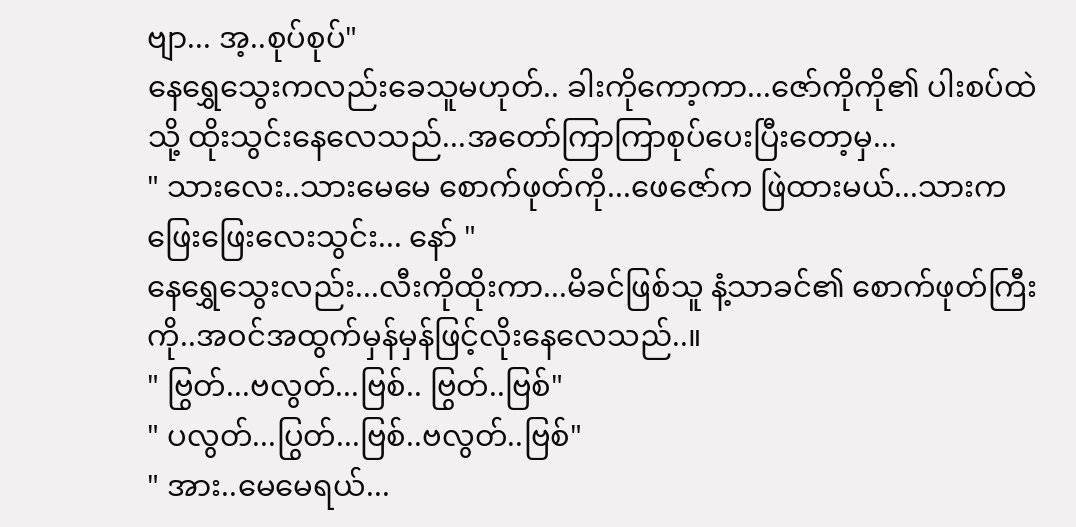ဗျာ... အ့..စုပ်စုပ်"
နေရွှေသွေးကလည်းခေသူမဟုတ်.. ခါးကိုကော့ကာ...ဇော်ကိုကို၏ ပါးစပ်ထဲသို့ ထိုးသွင်းနေလေသည်...အတော်ကြာကြာစုပ်ပေးပြီးတော့မှ...
" သားလေး..သားမေမေ စောက်ဖုတ်ကို...ဖေဇော်က ဖြဲထားမယ်...သားက ဖြေးဖြေးလေးသွင်း... နော် "
နေရွှေသွေးလည်း...လီးကိုထိုးကာ...မိခင်ဖြစ်သူ နံ့သာခင်၏ စောက်ဖုတ်ကြီးကို..အဝင်အထွက်မှန်မှန်ဖြင့်လိုးနေလေသည်..။
" ဗြွတ်...ဗလွတ်...ဗြစ်.. ဗြွတ်..ဗြစ်"
" ပလွတ်...ပြွတ်...ဗြစ်..ဗလွတ်..ဗြစ်"
" အား..မေမေရယ်...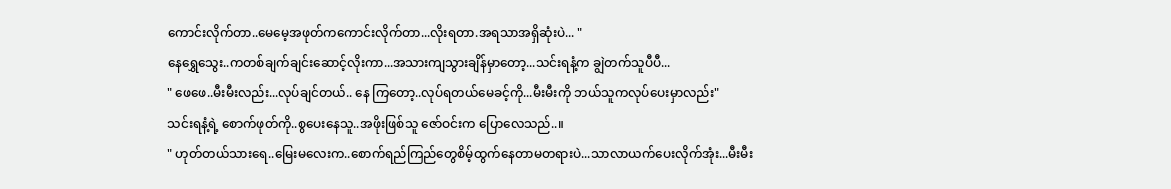ကောင်းလိုက်တာ..မေမေ့အဖုတ်ကကောင်းလိုက်တာ...လိုးရတာ.အရသာအရှိဆုံးပဲ... "
နေရွှေသွေး..ကတစ်ချက်ချင်းဆောင့်လိုးကာ...အသားကျသွားချိန်မှာတော့...သင်းရနံ့က ချွဲတက်သူပီပီ...
" ဖေဖေ..မီးမီးလည်း...လုပ်ချင်တယ်.. နေ ကြတော့..လုပ်ရတယ်မေခင့်ကို...မီးမီးကို ဘယ်သူကလုပ်ပေးမှာလည်း"
သင်းရနံ့ရဲ့ စောက်ဖုတ်ကို..စွပေးနေသူ..အဖိုးဖြစ်သူ ဇော်ဝင်းက ပြောလေသည်..။
" ဟုတ်တယ်သားရေ..မြေးမလေးက..စောက်ရည်ကြည်တွေစိမ့်ထွက်နေတာမတရားပဲ...သာလာယက်ပေးလိုက်အုံး...မီးမီး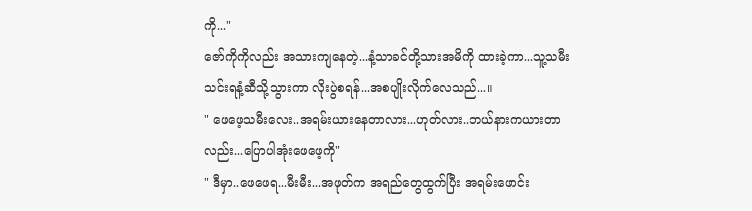ကို..."
ဇော်ကိုကိုလည်း အသားကျနေတဲ့...နံ့သာခင်တို့သားအမိကို ထားခဲ့ကာ...သူ့သမီးသင်းရနံ့ဆီသို့သွားကာ လိုးပွဲစရန်...အစပျိုးလိုက်လေသည်...။
" ဖေဖေ့သမီးလေး..အရမ်းယားနေတာလား...ဟုတ်လား..ဘယ်နားကယားတာလည်း...ပြောပါအုံးဖေဖေ့ကို"
" ဒီမှာ..ဖေဖေရ...မီးမီး...အဖုတ်က အရည်တွေထွက်ပြီး အရမ်းဖောင်း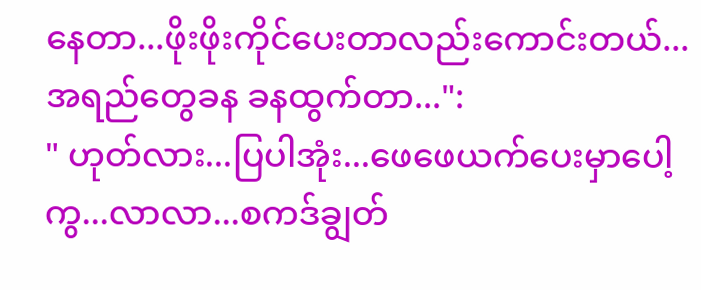နေတာ...ဖိုးဖိုးကိုင်ပေးတာလည်းကောင်းတယ်...အရည်တွေခန ခနထွက်တာ...":
" ဟုတ်လား...ပြပါအုံး...ဖေဖေယက်ပေးမှာပေါ့ကွ...လာလာ...စကဒ်ချွတ်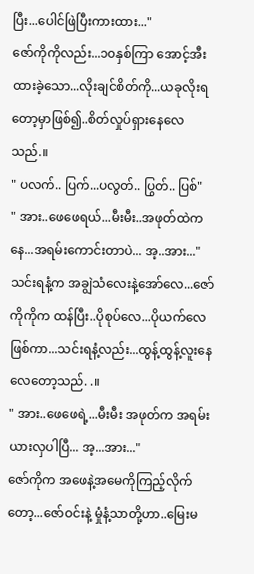ပြီး...ပေါင်ဖြဲပြီးကားထား..."
ဇော်ကိုကိုလည်း...၁၀နှစ်ကြာ အောင့်အီးထားခဲ့သော...လိုးချင်စိတ်ကို...ယခုလိုးရတော့မှာဖြစ်၍..စိတ်လှုပ်ရှားနေလေသည်.။
" ပလက်.. ပြက်...ပလွတ်.. ပြွတ်.. ပြစ်"
" အား..ဖေဖေရယ်...မီးမီး..အဖုတ်ထဲကနေ...အရမ်းကောင်းတာပဲ... အ့..အား..."
သင်းရနံ့က အချွဲသံလေးနဲ့အော်လေ...ဇော်ကိုကိုက ထန်ပြီး..ပိုစုပ်လေ...ပိုယက်လေ ဖြစ်ကာ...သင်းရနံ့လည်း...ထွန့်ထွန့်လူးနေလေတော့သည်. .။
" အား..ဖေဖေရဲ့...မီးမီး အဖုတ်က အရမ်းယားလှပါပြီ... အ့...အား..."
ဇော်ကိုက အဖေနဲ့အမေကိုကြည့်လိုက်တော့...ဇော်ဝင်းနဲ့ မှုံနံ့သာတို့ဟာ..မြေးမ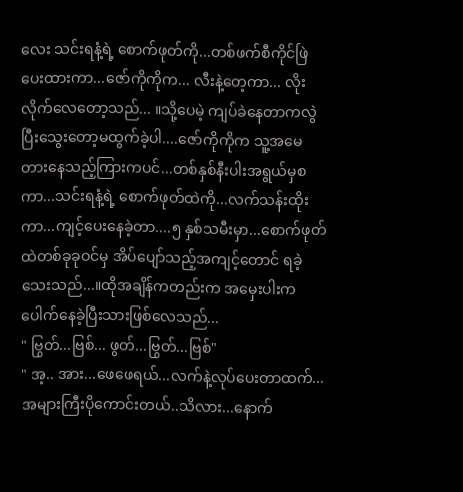လေး သင်းရနံ့ရဲ့ စောက်ဖုတ်ကို...တစ်ဖက်စီကိုင်ဖြဲပေးထားကာ...ဇော်ကိုကိုက... လီးနဲ့တေ့ကာ... လိုးလိုက်လေတော့သည်... ။သို့ပေမဲ့ ကျပ်ခဲနေတာကလွဲ ပြီးသွေးတော့မထွက်ခဲ့ပါ....ဇော်ကိုကိုက သူ့အမေတားနေသည့်ကြားကပင်...တစ်နှစ်နီးပါးအရွယ်မှစကာ...သင်းရနံ့ရဲ့ စောက်ဖုတ်ထဲကို...လက်သန်းထိုးကာ...ကျင့်ပေးနေခဲ့တာ....၅ နှစ်သမီးမှာ...စောက်ဖုတ်ထဲတစ်ခုခုဝင်မှ အိပ်ပျော်သည့်အကျင့်တောင် ရခဲ့သေးသည်...။ထိုအချိန်ကတည်းက အမှေးပါးက ပေါက်နေခဲ့ပြီးသားဖြစ်လေသည်...
" ဗြွတ်...ဗြစ်... ဖွတ်...ဗြွတ်...ဗြစ်"
" အ့.. အား...ဖေဖေရယ်...လက်နဲ့လုပ်ပေးတာထက်...အများကြီးပိုကောင်းတယ်..သိလား...နောက်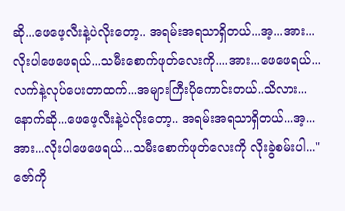ဆို...ဖေဖေ့လီးနဲ့ပဲလိုးတော့.. အရမ်းအရသာရှိတယ်...အ့...အား...လိုးပါဖေဖေရယ်...သမီးစောက်ဖုတ်လေးကို....အား...ဖေဖေရယ်...လက်နဲ့လုပ်ပေးတာထက်...အများကြီးပိုကောင်းတယ်..သိလား...နောက်ဆို...ဖေဖေ့လီးနဲ့ပဲလိုးတော့.. အရမ်းအရသာရှိတယ်...အ့...အား...လိုးပါဖေဖေရယ်...သမီးစောက်ဖုတ်လေးကို လိုးခွဲစမ်းပါ..."
ဇော်ကို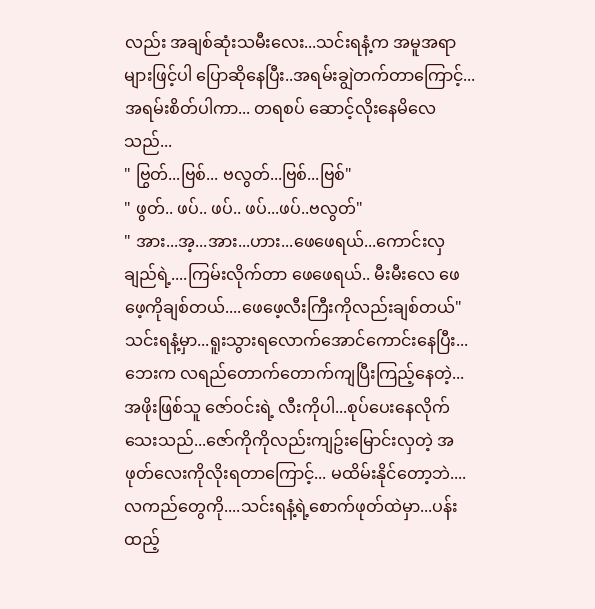လည်း အချစ်ဆုံးသမီးလေး...သင်းရနံ့က အမူအရာများဖြင့်ပါ ပြောဆိုနေပြီး..အရမ်းချွဲတက်တာကြောင့်...အရမ်းစိတ်ပါကာ... တရစပ် ဆောင့်လိုးနေမိလေသည်...
" ဗြွတ်...ဗြစ်... ဗလွတ်...ဗြစ်...ဗြစ်"
" ဖွတ်.. ဖပ်.. ဖပ်.. ဖပ်...ဖပ်..ဗလွတ်"
" အား...အ့...အား...ဟား...ဖေဖေရယ်...ကောင်းလှချည်ရဲ့....ကြမ်းလိုက်တာ ဖေဖေရယ်.. မီးမီးလေ ဖေဖေ့ကိုချစ်တယ်....ဖေဖေ့လီးကြီးကိုလည်းချစ်တယ်"
သင်းရနံ့မှာ...ရူးသွားရလောက်အောင်ကောင်းနေပြီး...ဘေးက လရည်တောက်တောက်ကျပြီးကြည့်နေတဲ့...အဖိုးဖြစ်သူ ဇော်ဝင်းရဲ့ လီးကိုပါ...စုပ်ပေးနေလိုက်သေးသည်...ဇော်ကိုကိုလည်းကျဥ်းမြောင်းလှတဲ့ အဖုတ်လေးကိုလိုးရတာကြောင့်... မထိမ်းနိုင်တော့ဘဲ....လကည်တွေကို....သင်းရနံ့ရဲ့စောက်ဖုတ်ထဲမှာ...ပန်းထည့်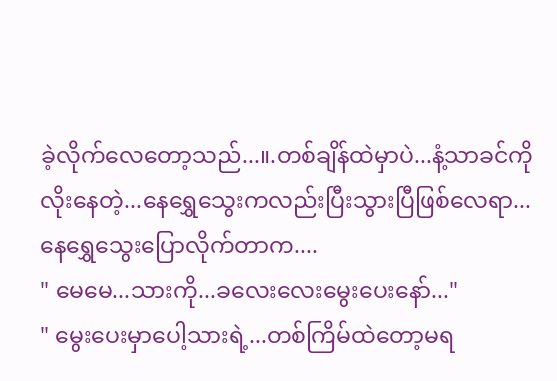ခဲ့လိုက်လေတော့သည်...။.တစ်ချိန်ထဲမှာပဲ...နံ့သာခင်ကိုလိုးနေတဲ့...နေရွှေသွေးကလည်းပြီးသွားပြီဖြစ်လေရာ... နေရွှေသွေးပြောလိုက်တာက....
" မေမေ...သားကို...ခလေးလေးမွေးပေးနော်..."
" မွေးပေးမှာပေါ့သားရဲ့...တစ်ကြိမ်ထဲတော့မရ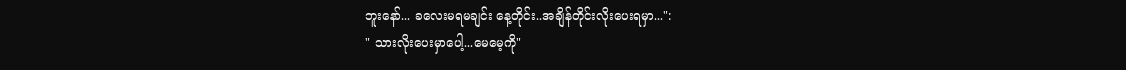ဘူးနော်... ခလေးမရမချင်း နေ့တိုင်း..အချိန်တိုင်းလိုးပေးရမှာ...":
" သားလိုးပေးမှာပေါ့...မေမေ့ကို"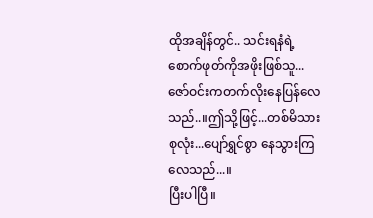ထိုအချိန်တွင်.. သင်းရနံရဲ့စောက်ဖုတ်ကိုအဖိုးဖြစ်သူ...ဇော်ဝင်းကတက်လိုးနေပြန်လေသည်..။ဤသို့ဖြင့်...တစ်မိသားစုလုံး...ပျော်ရွှင်စွာ နေသွားကြလေသည်...။
ပြီးပါပြီ။